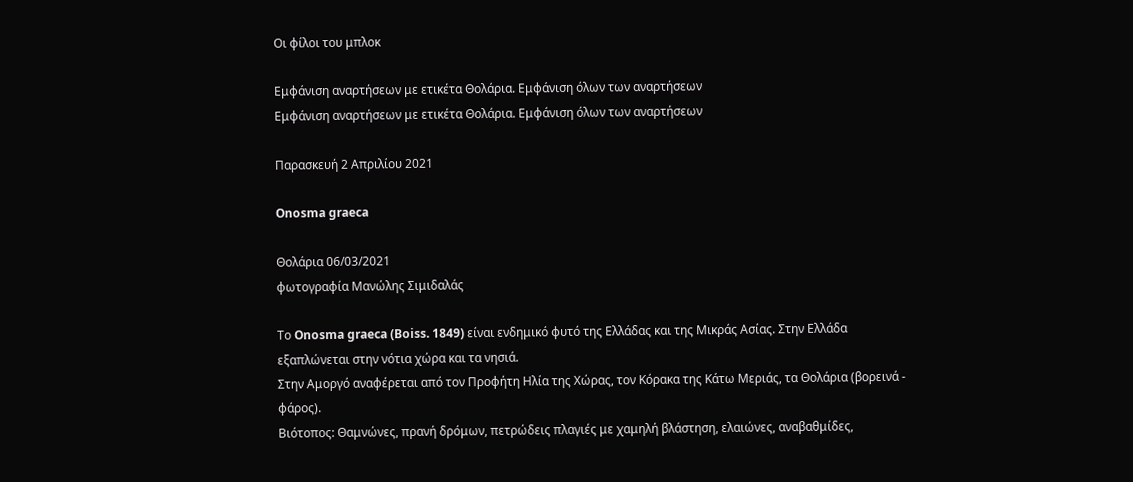Οι φίλοι του μπλοκ

Εμφάνιση αναρτήσεων με ετικέτα Θολάρια. Εμφάνιση όλων των αναρτήσεων
Εμφάνιση αναρτήσεων με ετικέτα Θολάρια. Εμφάνιση όλων των αναρτήσεων

Παρασκευή 2 Απριλίου 2021

Onosma graeca

Θολάρια 06/03/2021
φωτογραφία Μανώλης Σιμιδαλάς

Το Onosma graeca (Boiss. 1849) είναι ενδημικό φυτό της Ελλάδας και της Μικράς Ασίας. Στην Ελλάδα εξαπλώνεται στην νότια χώρα και τα νησιά.
Στην Αμοργό αναφέρεται από τον Προφήτη Ηλία της Χώρας, τον Κόρακα της Κάτω Μεριάς, τα Θολάρια (βορεινά - φάρος).
Βιότοπος: Θαμνώνες, πρανή δρόμων, πετρώδεις πλαγιές με χαμηλή βλάστηση, ελαιώνες, αναβαθμίδες,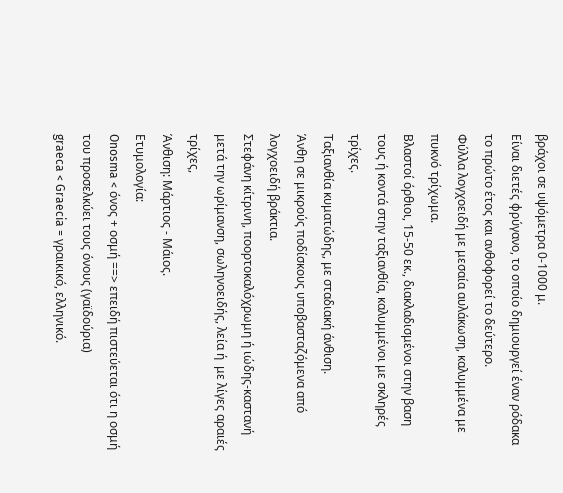βράχοι σε υψόμετρα 0-1000 μ.
Είναι διετές φρύγανο, το οποίο δημιουργεί έναν ρόδακα το πρώτο έτος και ανθοφορεί το δεύτερο.
Φύλλα λογχοειδή με μεσαία αυλάκωση, καλυμμένα με πυκνό τρίχωμα.
Βλαστοί όρθιοι, 15-50 εκ., διακλαδισμένοι στην βαση τους ή κοντά στην ταξιανθία, καλυμμένοι με σκληρές τρίχες.
Ταξιανθία κυματώδης, με σταδιακή άνθιση.
Άνθη σε μικρούς ποδίσκους υποβασταζόμενα από λογχοειδή βράκτια.
Στεφάνη κίτρινη, ποορτοκαλόχρωμη ή ιώδης-καστανή μετά την ωρίμανση, σωληνοειδής, λεία ή  με λίγες αραιές τρίχες,
Άνθιση: Μάρτιος - Μάιος.
Ετυμολογία:
Onosma < όνος + οσμή ==> επειδή πιστεύεται ότι η οσμή του προσελκύει τους όνους (γαϊδούρια)
graeca < Graecia = γραικικό, ελληνικό.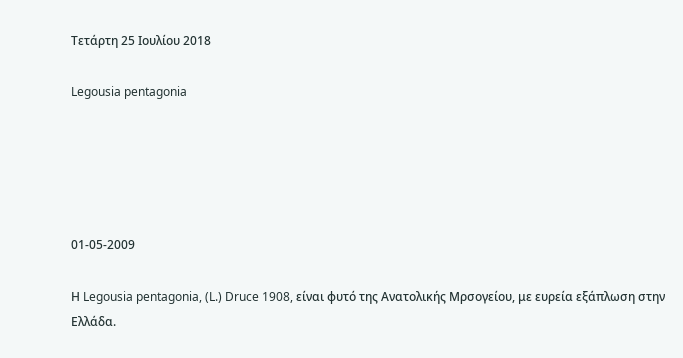Τετάρτη 25 Ιουλίου 2018

Legousia pentagonia





01-05-2009

Η Legousia pentagonia, (L.) Druce 1908, είναι φυτό της Ανατολικής Μρσογείου, με ευρεία εξάπλωση στην Ελλάδα.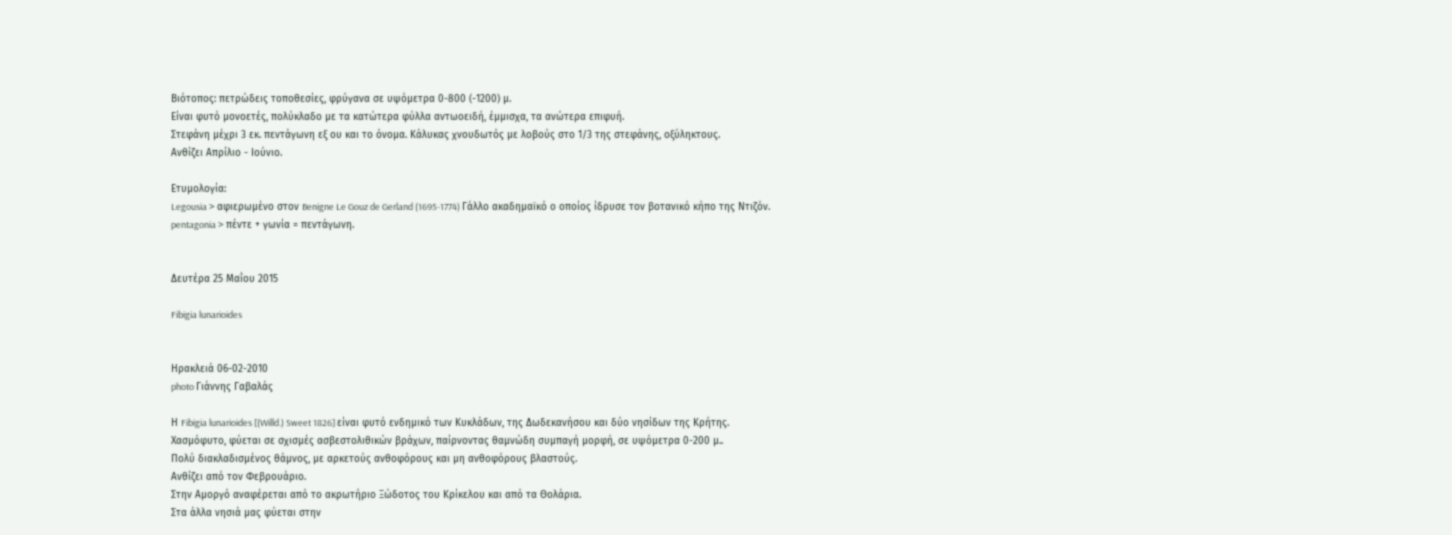Βιότοπος: πετρώδεις τοποθεσίες, φρύγανα σε υψόμετρα 0-800 (-1200) μ.
Είναι φυτό μονοετές, πολύκλαδο με τα κατώτερα φύλλα αντωοειδή, έμμισχα, τα ανώτερα επιφυή.
Στεφάνη μέχρι 3 εκ. πεντάγωνη εξ ου και το όνομα. Κάλυκας χνουδωτός με λοβούς στο 1/3 της στεφάνης, οξύληκτους.
Ανθίζει Απρίλιο - Ιούνιο.

Ετυμολογία:
Legousia > αφιερωμένο στον Benigne Le Gouz de Gerland (1695-1774) Γάλλο ακαδημαϊκό ο οποίος ίδρυσε τον βοτανικό κήπο της Ντιζόν.
pentagonia > πέντε + γωνία = πεντάγωνη.


Δευτέρα 25 Μαΐου 2015

Fibigia lunarioides


Ηρακλειά 06-02-2010
photo Γιάννης Γαβαλάς

Η Fibigia lunarioides [(Willd.) Sweet 1826] είναι φυτό ενδημικό των Κυκλάδων, της Δωδεκανήσου και δύο νησίδων της Κρήτης.
Χασμόφυτο, φύεται σε σχισμές ασβεστολιθικών βράχων, παίρνοντας θαμνώδη συμπαγή μορφή, σε υψόμετρα 0-200 μ..
Πολύ διακλαδισμένος θάμνος, με αρκετούς ανθοφόρους και μη ανθοφόρους βλαστούς.
Ανθίζει από τον Φεβρουάριο.
Στην Αμοργό αναφέρεται από το ακρωτήριο Ξώδοτος του Κρίκελου και από τα Θολάρια.
Στα άλλα νησιά μας φύεται στην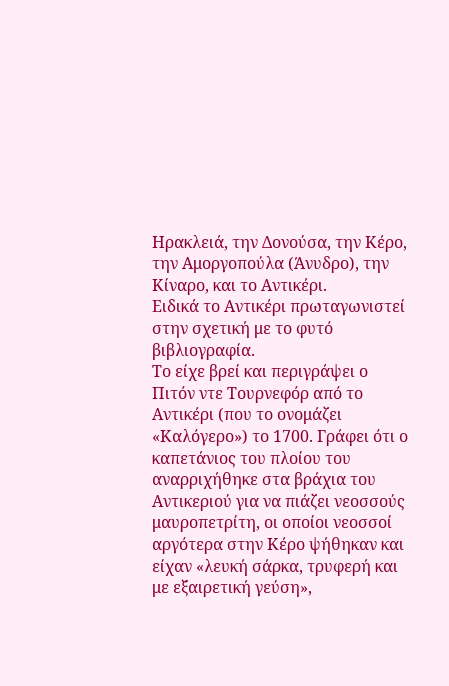Ηρακλειά, την Δονούσα, την Κέρο, την Αμοργοπούλα (Άνυδρο), την Κίναρο, και το Αντικέρι.
Ειδικά το Αντικέρι πρωταγωνιστεί στην σχετική με το φυτό βιβλιογραφία.
Το είχε βρεί και περιγράψει ο Πιτόν ντε Τουρνεφόρ από το Αντικέρι (που το ονομάζει «Καλόγερο») το 1700. Γράφει ότι ο καπετάνιος του πλοίου του αναρριχήθηκε στα βράχια του Αντικεριού για να πιάζει νεοσσούς μαυροπετρίτη, οι οποίοι νεοσσοί αργότερα στην Κέρο ψήθηκαν και είχαν «λευκή σάρκα, τρυφερή και με εξαιρετική γεύση»,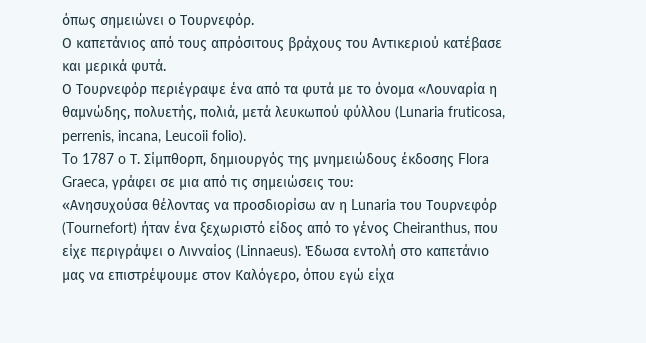όπως σημειώνει ο Τουρνεφόρ.
Ο καπετάνιος από τους απρόσιτους βράχους του Αντικεριού κατέβασε και μερικά φυτά.
Ο Τουρνεφόρ περιέγραψε ένα από τα φυτά με το όνομα «Λουναρία η θαμνώδης, πολυετής, πολιά, μετά λευκωπού φύλλου (Lunaria fruticosa, perrenis, incana, Leucoii folio).
To 1787 o Τ. Σίμπθορπ, δημιουργός της μνημειώδους έκδοσης Flora Graeca, γράφει σε μια από τις σημειώσεις του:
«Ανησυχούσα θέλοντας να προσδιορίσω αν η Lunaria του Τουρνεφόρ (Tournefort) ήταν ένα ξεχωριστό είδος από το γένος Cheiranthus, που είχε περιγράψει ο Λινναίος (Linnaeus). Έδωσα εντολή στο καπετάνιο μας να επιστρέψουμε στον Καλόγερο, όπου εγώ είχα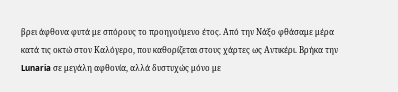βρει άφθονα φυτά με σπόρους το προηγούμενο έτος. Από την Νάξο φθάσαμε μέρα κατά τις οκτώ στον Καλόγερο, που καθορίζεται στους χάρτες ως Αντικέρι. Βρήκα την Lunaria σε μεγάλη αφθονία, αλλά δυστυχώς μόνο με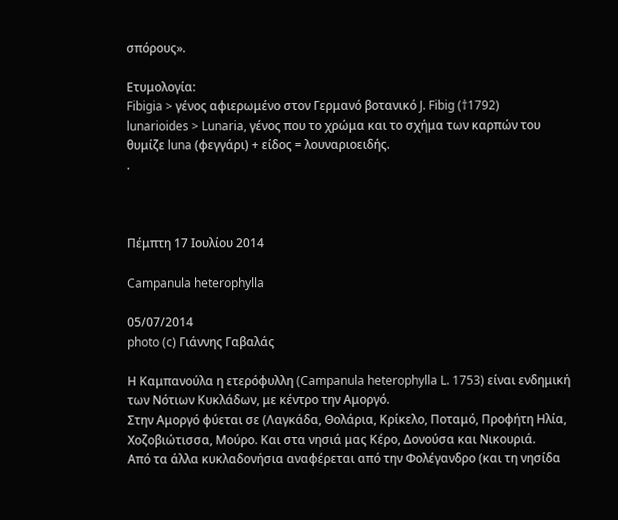σπόρους».

Ετυμολογία:
Fibigia > γένος αφιερωμένο στον Γερμανό βοτανικό J. Fibig (†1792)
lunarioides > Lunaria, γένος που το χρώμα και το σχήμα των καρπών του θυμίζε luna (φεγγάρι) + είδος = λουναριοειδής.
.



Πέμπτη 17 Ιουλίου 2014

Campanula heterophylla

05/07/2014
photo (c) Γιάννης Γαβαλάς

Η Καμπανούλα η ετερόφυλλη (Campanula heterophylla L. 1753) είναι ενδημική των Νότιων Κυκλάδων, με κέντρο την Αμοργό.
Στην Αμοργό φύεται σε (Λαγκάδα, Θολάρια, Κρίκελο, Ποταμό, Προφήτη Ηλία, Χοζοβιώτισσα, Μούρο. Και στα νησιά μας Κέρο, Δονούσα και Νικουριά.
Από τα άλλα κυκλαδονήσια αναφέρεται από την Φολέγανδρο (και τη νησίδα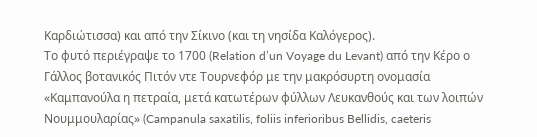Καρδιώτισσα) και από την Σίκινο (και τη νησίδα Καλόγερος).
Το φυτό περιέγραψε το 1700 (Relation d’un Voyage du Levant) από την Κέρο ο Γάλλος βοτανικός Πιτόν ντε Τουρνεφόρ με την μακρόσυρτη ονομασία «Καμπανούλα η πετραία, μετά κατωτέρων φύλλων Λευκανθούς και των λοιπών Νουμμουλαρίας» (Campanula saxatilis, foliis inferioribus Bellidis, caeteris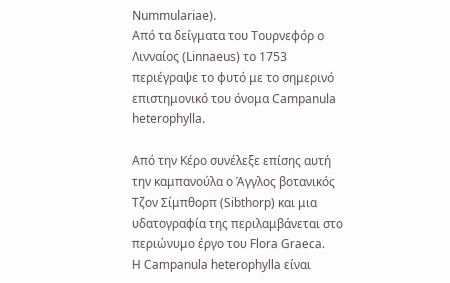Nummulariae).
Από τα δείγματα του Τουρνεφόρ ο Λινναίος (Linnaeus) το 1753 περιέγραψε το φυτό με το σημερινό επιστημονικό του όνομα Campanula heterophylla.

Από την Κέρο συνέλεξε επίσης αυτή την καμπανούλα ο Άγγλος βοτανικός Τζον Σίμπθορπ (Sibthorp) και μια υδατογραφία της περιλαμβάνεται στο περιώνυμο έργο του Flora Graeca.
H Campanula heterophylla είναι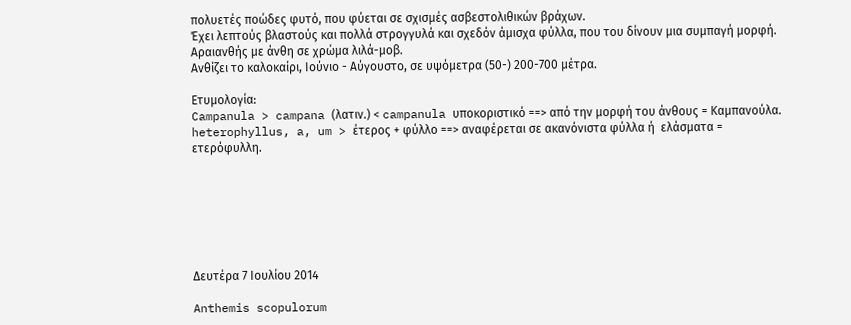πολυετές ποώδες φυτό, που φύεται σε σχισμές ασβεστολιθικών βράχων.
Έχει λεπτούς βλαστούς και πολλά στρογγυλά και σχεδόν άμισχα φύλλα, που του δίνουν μια συμπαγή μορφή.
Αραιανθής με άνθη σε χρώμα λιλά-μοβ.
Ανθίζει το καλοκαίρι, Ιούνιο - Αύγουστο, σε υψόμετρα (50-) 200-700 μέτρα.

Ετυμολογία:
Campanula > campana (λατιν.) < campanula υποκοριστικό ==> από την μορφή του άνθους = Καμπανούλα.
heterophyllus, a, um > έτερος + φύλλο ==> αναφέρεται σε ακανόνιστα φύλλα ή  ελάσματα = ετερόφυλλη.







Δευτέρα 7 Ιουλίου 2014

Anthemis scopulorum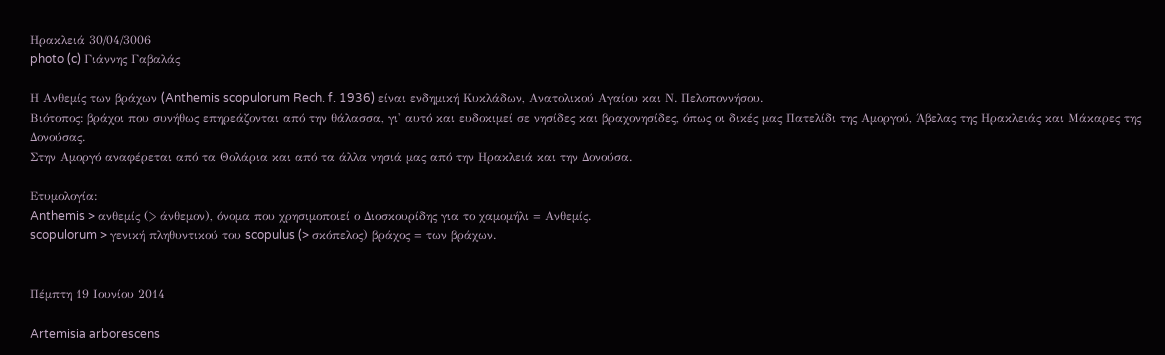Ηρακλειά 30/04/3006
photo (c) Γιάννης Γαβαλάς

Η Ανθεμίς των βράχων (Anthemis scopulorum Rech. f. 1936) είναι ενδημική Κυκλάδων, Ανατολικού Αγαίου και Ν. Πελοποννήσου.
Βιότοπος: βράχοι που συνήθως επηρεάζονται από την θάλασσα, γι' αυτό και ευδοκιμεί σε νησίδες και βραχονησίδες, όπως οι δικές μας Πατελίδι της Αμοργού, Άβελας της Ηρακλειάς και Μάκαρες της Δονούσας.
Στην Αμοργό αναφέρεται από τα Θολάρια και από τα άλλα νησιά μας από την Ηρακλειά και την Δονούσα.

Ετυμολογία:
Anthemis > ανθεμίς (> άνθεμον), όνομα που χρησιμοποιεί ο Διοσκουρίδης για το χαμομήλι = Ανθεμίς.
scopulorum > γενική πληθυντικού του scopulus (> σκόπελος) βράχος = των βράχων.


Πέμπτη 19 Ιουνίου 2014

Artemisia arborescens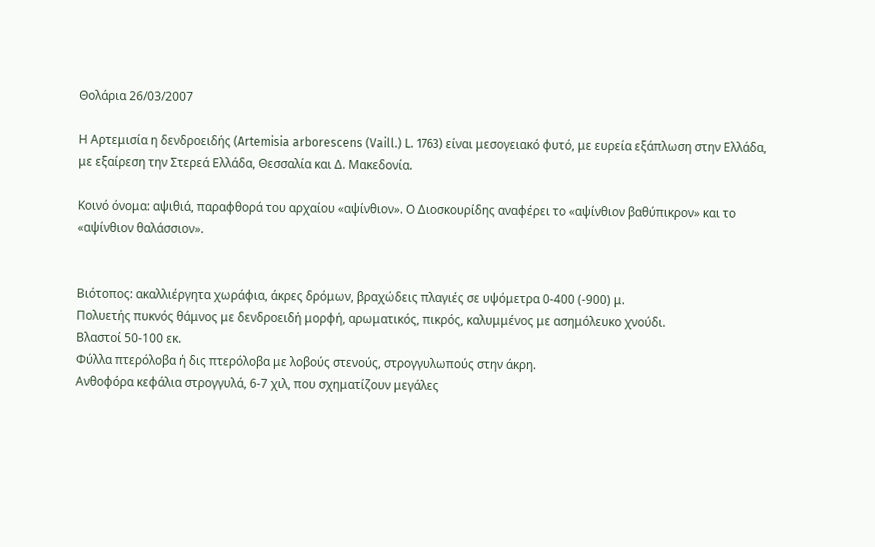Θολάρια 26/03/2007

Η Αρτεμισία η δενδροειδής (Artemisia arborescens (Vaill.) L. 1763) είναι μεσογειακό φυτό, με ευρεία εξάπλωση στην Ελλάδα, με εξαίρεση την Στερεά Ελλάδα, Θεσσαλία και Δ. Μακεδονία.

Κοινό όνομα: αψιθιά, παραφθορά του αρχαίου «αψίνθιον». Ο Διοσκουρίδης αναφέρει το «αψίνθιον βαθύπικρον» και το «αψίνθιον θαλάσσιον».


Βιότοπος: ακαλλιέργητα χωράφια, άκρες δρόμων, βραχώδεις πλαγιές σε υψόμετρα 0-400 (-900) μ.
Πολυετής πυκνός θάμνος με δενδροειδή μορφή, αρωματικός, πικρός, καλυμμένος με ασημόλευκο χνούδι.
Βλαστοί 50-100 εκ.
Φύλλα πτερόλοβα ή δις πτερόλοβα με λοβούς στενούς, στρογγυλωπούς στην άκρη.
Ανθοφόρα κεφάλια στρογγυλά, 6-7 χιλ, που σχηματίζουν μεγάλες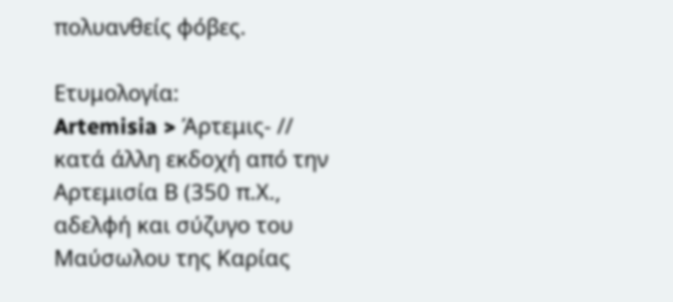πολυανθείς φόβες.

Ετυμολογία:
Artemisia > Άρτεμις- // κατά άλλη εκδοχή από την Αρτεμισία Β (350 π.Χ., αδελφή και σύζυγο του Μαύσωλου της Καρίας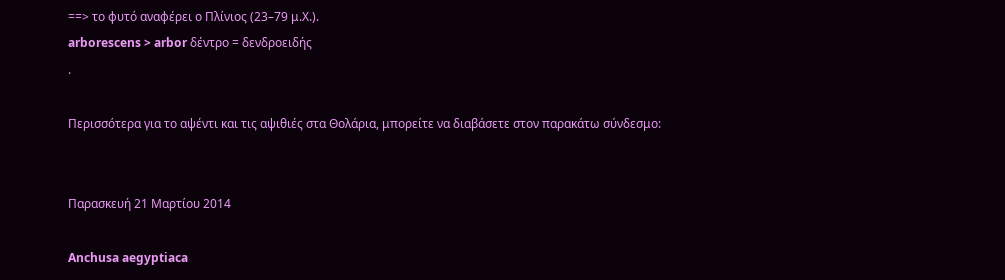==> το φυτό αναφέρει ο Πλίνιος (23–79 μ.Χ.).
arborescens > arbor δέντρο = δενδροειδής
.

Περισσότερα για το αψέντι και τις αψιθιές στα Θολάρια, μπορείτε να διαβάσετε στον παρακάτω σύνδεσμο:


Παρασκευή 21 Μαρτίου 2014

Anchusa aegyptiaca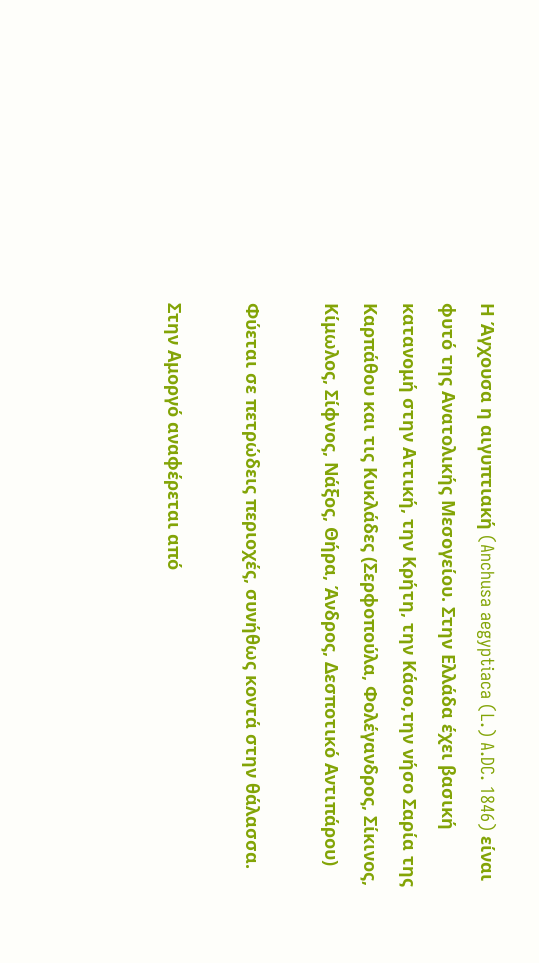Η Άγχουσα η αιγυπτιακή (Anchusa aegyptiaca (L.) A.DC. 1846) είναι φυτό της Ανατολικής Μεσογείου. Στην Ελλάδα έχει βασική κατανομή στην Αττική, την Κρήτη, την Κάσο,την νήσο Σαρία της Καρπάθου και τις Κυκλάδες (Σερφοπούλα, Φολέγανδρος, Σίκινος, Κίμωλος, Σίφνος, Νάξος, Θήρα, Άνδρος, Δεσποτικό Αντιπάρου)

Φύεται σε πετρώδεις περιοχές, συνήθως κοντά στην θάλασσα.

Στην Αμοργό αναφέρεται από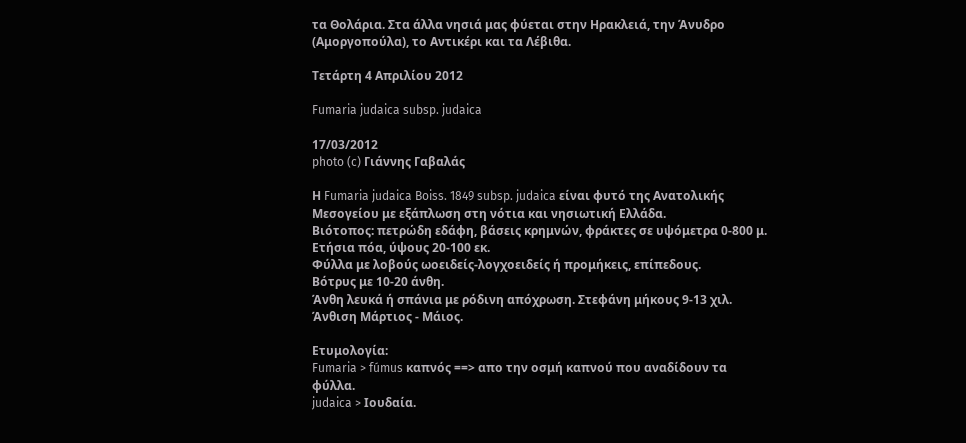τα Θολάρια. Στα άλλα νησιά μας φύεται στην Ηρακλειά, την Άνυδρο (Αμοργοπούλα), το Αντικέρι και τα Λέβιθα.

Τετάρτη 4 Απριλίου 2012

Fumaria judaica subsp. judaica

17/03/2012
photo (c) Γιάννης Γαβαλάς

Η Fumaria judaica Boiss. 1849 subsp. judaica είναι φυτό της Ανατολικής Μεσογείου με εξάπλωση στη νότια και νησιωτική Ελλάδα.
Βιότοπος: πετρώδη εδάφη, βάσεις κρημνών, φράκτες σε υψόμετρα 0-800 μ.
Ετήσια πόα, ύψους 20-100 εκ.
Φύλλα με λοβούς ωοειδείς-λογχοειδείς ή προμήκεις, επίπεδους.
Βότρυς με 10-20 άνθη.
Άνθη λευκά ή σπάνια με ρόδινη απόχρωση. Στεφάνη μήκους 9-13 χιλ.
Άνθιση Μάρτιος - Μάιος.

Ετυμολογία:
Fumaria > fúmus καπνός ==> απο την οσμή καπνού που αναδίδουν τα φύλλα.
judaica > Ιουδαία.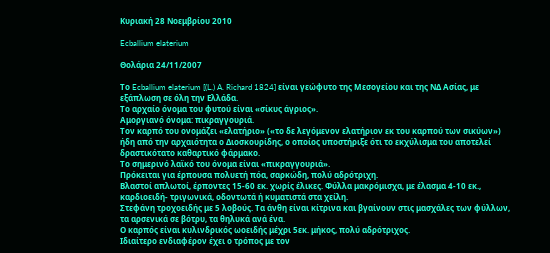Κυριακή 28 Νοεμβρίου 2010

Ecballium elaterium

Θολάρια 24/11/2007

Το Ecballium elaterium [(L.) A. Richard 1824] είναι γεώφυτο της Μεσογείου και της ΝΔ Ασίας, με εξάπλωση σε όλη την Ελλάδα.
Το αρχαίο όνομα του φυτού είναι «σίκυς άγριος».
Αμοργιανό όνομα: πικραγγουριά.
Τον καρπό του ονομάζει «ελατήριο» («το δε λεγόμενον ελατήριον εκ του καρπού των σικύων») ήδη από την αρχαιότητα ο Διοσκουρίδης, ο οποίος υποστήριξε ότι το εκχύλισμα του αποτελεί δραστικότατο καθαρτικό φάρμακο.
Το σημερινό λαϊκό του όνομα είναι «πικραγγουριά».
Πρόκειται για έρπουσα πολυετή πόα, σαρκώδη, πολύ αδρότριχη.
Βλαστοί απλωτοί, έρποντες 15-60 εκ. χωρίς έλικες. Φύλλα μακρόμισχα, με έλασμα 4-10 εκ., καρδιοειδή- τριγωνικά, οδοντωτά ή κυματιστά στα χείλη.
Στεφάνη τροχοειδής με 5 λοβούς. Τα άνθη είναι κίτρινα και βγαίνουν στις μασχάλες των φύλλων, τα αρσενικά σε βότρυ, τα θηλυκά ανά ένα.
Ο καρπός είναι κυλινδρικός ωοειδής μέχρι 5εκ. μήκος, πολύ αδρότριχος.
Ιδιαίτερο ενδιαφέρον έχει ο τρόπος με τον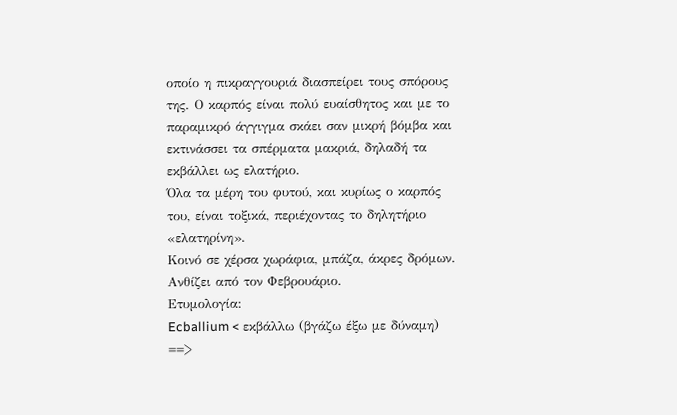οποίο η πικραγγουριά διασπείρει τους σπόρους της. Ο καρπός είναι πολύ ευαίσθητος και με το παραμικρό άγγιγμα σκάει σαν μικρή βόμβα και εκτινάσσει τα σπέρματα μακριά, δηλαδή τα εκβάλλει ως ελατήριο.
Όλα τα μέρη του φυτού, και κυρίως ο καρπός του, είναι τοξικά, περιέχοντας το δηλητήριο «ελατηρίνη».
Κοινό σε χέρσα χωράφια, μπάζα, άκρες δρόμων.
Ανθίζει από τον Φεβρουάριο.
Ετυμολογία:
Ecballium < εκβάλλω (βγάζω έξω με δύναμη) ==>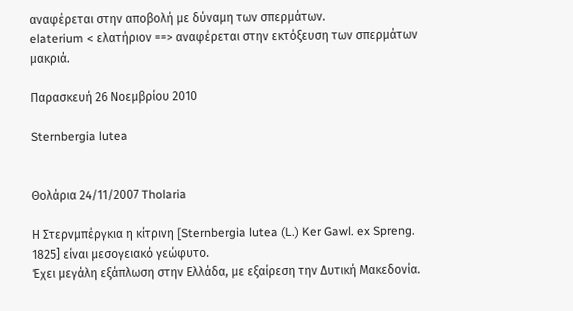αναφέρεται στην αποβολή με δύναμη των σπερμάτων.
elaterium < ελατήριον ==> αναφέρεται στην εκτόξευση των σπερμάτων μακριά.

Παρασκευή 26 Νοεμβρίου 2010

Sternbergia lutea


Θολάρια 24/11/2007 Tholaria

Η Στερνμπέργκια η κίτρινη [Sternbergia lutea (L.) Ker Gawl. ex Spreng. 1825] είναι μεσογειακό γεώφυτο.
Έχει μεγάλη εξάπλωση στην Ελλάδα, με εξαίρεση την Δυτική Μακεδονία.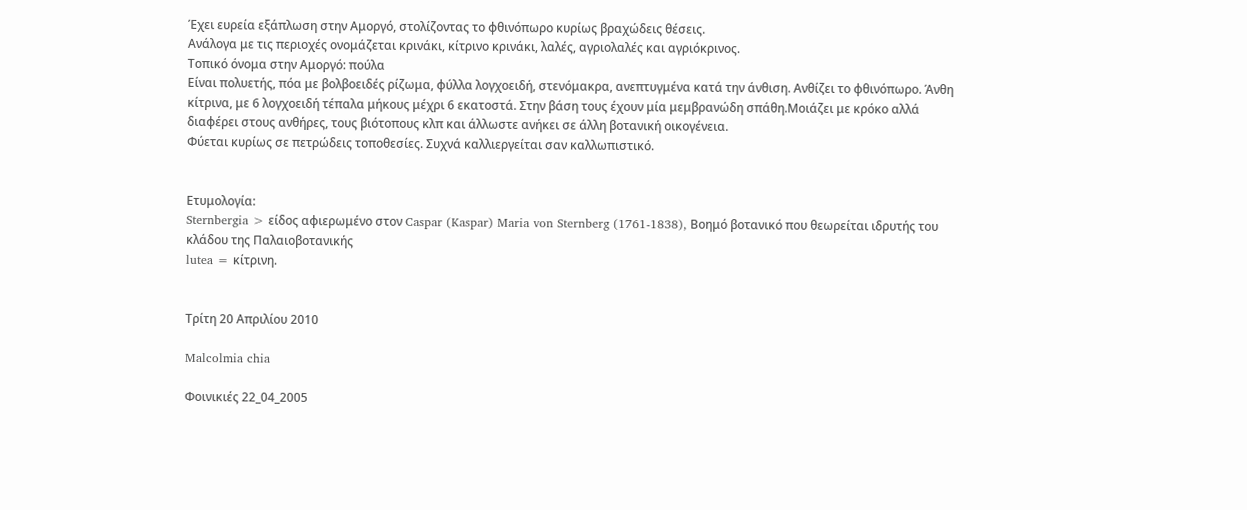Έχει ευρεία εξάπλωση στην Αμοργό, στολίζοντας το φθινόπωρο κυρίως βραχώδεις θέσεις.
Ανάλογα με τις περιοχές ονομάζεται κρινάκι, κίτρινο κρινάκι, λαλές, αγριολαλές και αγριόκρινος.
Τοπικό όνομα στην Αμοργό: πούλα
Είναι πολυετής, πόα με βολβοειδές ρίζωμα, φύλλα λογχοειδή, στενόμακρα, ανεπτυγμένα κατά την άνθιση. Ανθίζει το φθινόπωρο. Άνθη κίτρινα, με 6 λογχοειδή τέπαλα μήκους μέχρι 6 εκατοστά. Στην βάση τους έχουν μία μεμβρανώδη σπάθη.Μοιάζει με κρόκο αλλά διαφέρει στους ανθήρες, τους βιότοπους κλπ και άλλωστε ανήκει σε άλλη βοτανική οικογένεια.
Φύεται κυρίως σε πετρώδεις τοποθεσίες. Συχνά καλλιεργείται σαν καλλωπιστικό.


Ετυμολογία:
Sternbergia > είδος αφιερωμένο στον Caspar (Kaspar) Maria von Sternberg (1761-1838), Βοημό βοτανικό που θεωρείται ιδρυτής του κλάδου της Παλαιοβοτανικής
lutea = κίτρινη.


Τρίτη 20 Απριλίου 2010

Malcolmia chia

Φοινικιές 22_04_2005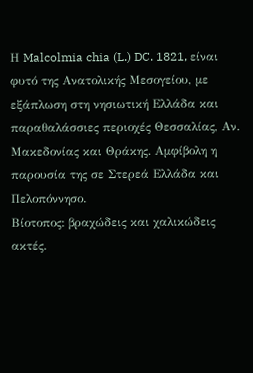Η Malcolmia chia (L.) DC. 1821, είναι φυτό της Ανατολικής Μεσογείου, με εξάπλωση στη νησιωτική Ελλάδα και παραθαλάσσιες περιοχές Θεσσαλίας, Αν. Μακεδονίας και Θράκης. Αμφίβολη η παρουσία της σε Στερεά Ελλάδα και Πελοπόννησο.
Βίοτοπος: βραχώδεις και χαλικώδεις ακτές.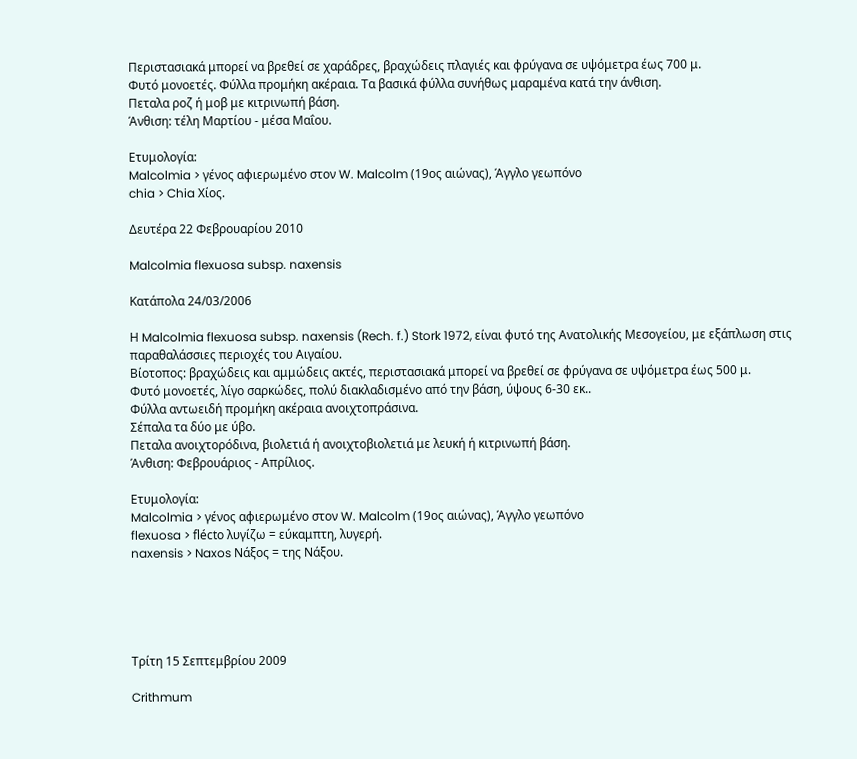Περιστασιακά μπορεί να βρεθεί σε χαράδρες, βραχώδεις πλαγιές και φρύγανα σε υψόμετρα έως 700 μ.
Φυτό μονοετές. Φύλλα προμήκη ακέραια. Τα βασικά φύλλα συνήθως μαραμένα κατά την άνθιση.
Πεταλα ροζ ή μοβ με κιτρινωπή βάση.
Άνθιση: τέλη Μαρτίου - μέσα Μαΐου.

Ετυμολογία:
Malcolmia > γένος αφιερωμένο στον W. Malcolm (19ος αιώνας), Άγγλο γεωπόνο
chia > Chia Χίος.

Δευτέρα 22 Φεβρουαρίου 2010

Malcolmia flexuosa subsp. naxensis

Κατάπολα 24/03/2006

Η Malcolmia flexuosa subsp. naxensis (Rech. f.) Stork 1972, είναι φυτό της Ανατολικής Μεσογείου, με εξάπλωση στις παραθαλάσσιες περιοχές του Αιγαίου.
Βίοτοπος: βραχώδεις και αμμώδεις ακτές, περιστασιακά μπορεί να βρεθεί σε φρύγανα σε υψόμετρα έως 500 μ.
Φυτό μονοετές, λίγο σαρκώδες, πολύ διακλαδισμένο από την βάση, ύψους 6-30 εκ..
Φύλλα αντωειδή προμήκη ακέραια ανοιχτοπράσινα.
Σέπαλα τα δύο με ύβο.
Πεταλα ανοιχτορόδινα, βιολετιά ή ανοιχτοβιολετιά με λευκή ή κιτρινωπή βάση.
Άνθιση: Φεβρουάριος - Απρίλιος.

Ετυμολογία:
Malcolmia > γένος αφιερωμένο στον W. Malcolm (19ος αιώνας), Άγγλο γεωπόνο
flexuosa > flécto λυγίζω = εύκαμπτη, λυγερή.
naxensis > Naxos Νάξος = της Νάξου.





Τρίτη 15 Σεπτεμβρίου 2009

Crithmum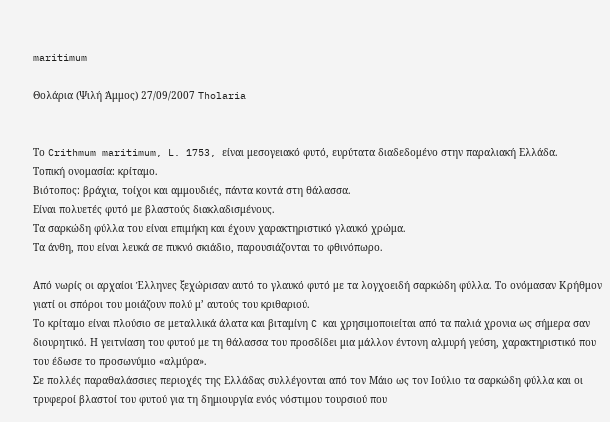maritimum

Θολάρια (Ψιλή Άμμος) 27/09/2007 Tholaria


Το Crithmum maritimum, L. 1753, είναι μεσογειακό φυτό, ευρύτατα διαδεδομένο στην παραλιακή Ελλάδα.
Τοπική ονομασία: κρίταμο.
Βιότοπος: βράχια, τοίχοι και αμμουδιές, πάντα κοντά στη θάλασσα.
Eίναι πολυετές φυτό με βλαστούς διακλαδισμένους.
Τα σαρκώδη φύλλα του είναι επιμήκη και έχουν χαρακτηριστικό γλαυκό χρώμα.
Τα άνθη, που είναι λευκά σε πυκνό σκιάδιο, παρουσιάζονται το φθινόπωρο.

Από νωρίς οι αρχαίοι Έλληνες ξεχώρισαν αυτό το γλαυκό φυτό με τα λογχοειδή σαρκώδη φύλλα. Το ονόμασαν Κρήθμον γιατί οι σπόροι του μοιάζουν πολύ μ’ αυτούς του κριθαριού.
Το κρίταμο είναι πλούσιο σε μεταλλικά άλατα και βιταμίνη C και χρησιμοποιείται από τα παλιά χρονια ως σήμερα σαν διουρητικό. Η γειτνίαση του φυτού με τη θάλασσα του προσδίδει μια μάλλον έντονη αλμυρή γεύση, χαρακτηριστικό που του έδωσε το προσωνύμιο «αλμύρα».
Σε πολλές παραθαλάσσιες περιοχές της Ελλάδας συλλέγονται από τον Μάιο ως τον Ιούλιο τα σαρκώδη φύλλα και οι τρυφεροί βλαστοί του φυτού για τη δημιουργία ενός νόστιμου τουρσιού που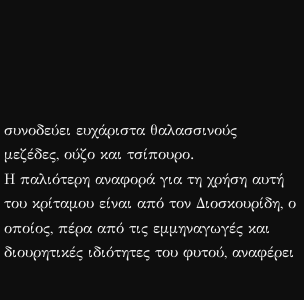συνοδεύει ευχάριστα θαλασσινούς μεζέδες, ούζο και τσίπουρο.
Η παλιότερη αναφορά για τη χρήση αυτή του κρίταμου είναι από τον Διοσκουρίδη, ο οποίος, πέρα από τις εμμηναγωγές και διουρητικές ιδιότητες του φυτού, αναφέρει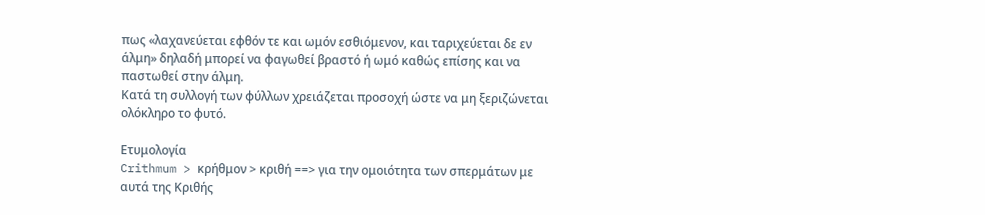πως «λαχανεύεται εφθόν τε και ωμόν εσθιόμενον, και ταριχεύεται δε εν άλμη» δηλαδή μπορεί να φαγωθεί βραστό ή ωμό καθώς επίσης και να παστωθεί στην άλμη.
Κατά τη συλλογή των φύλλων χρειάζεται προσοχή ώστε να μη ξεριζώνεται ολόκληρο το φυτό.

Ετυμολογία
Crithmum > κρήθμον > κριθή ==> για την ομοιότητα των σπερμάτων με αυτά της Κριθής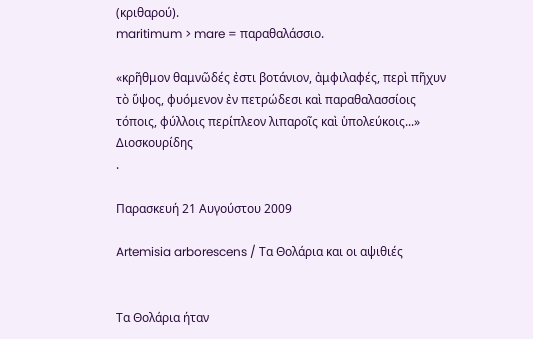(κριθαρού).
maritimum > mare = παραθαλάσσιο.

«κρῆθμον θαμνῶδές ἐστι βοτάνιον, ἀμφιλαφές, περὶ πῆχυν τὸ ὕψος, φυόμενον ἐν πετρώδεσι καὶ παραθαλασσίοις τόποις, φύλλοις περίπλεον λιπαροῖς καὶ ὑπολεύκοις...»
Διοσκουρίδης
.

Παρασκευή 21 Αυγούστου 2009

Artemisia arborescens / Τα Θολάρια και οι αψιθιές


Τα Θολάρια ήταν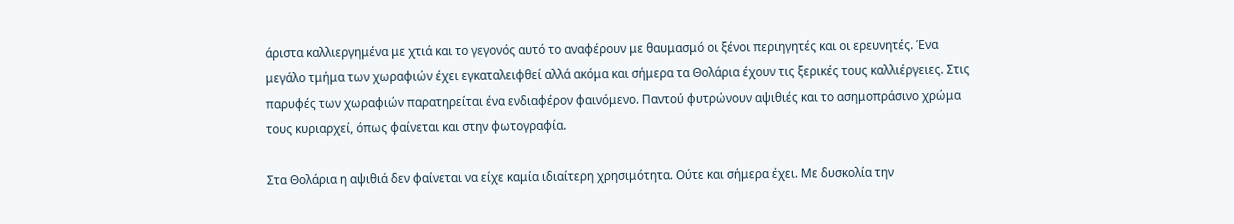άριστα καλλιεργημένα με χτιά και το γεγονός αυτό το αναφέρουν με θαυμασμό οι ξένοι περιηγητές και οι ερευνητές. Ένα μεγάλο τμήμα των χωραφιών έχει εγκαταλειφθεί αλλά ακόμα και σήμερα τα Θολάρια έχουν τις ξερικές τους καλλιέργειες. Στις παρυφές των χωραφιών παρατηρείται ένα ενδιαφέρον φαινόμενο. Παντού φυτρώνουν αψιθιές και το ασημοπράσινο χρώμα τους κυριαρχεί, όπως φαίνεται και στην φωτογραφία.

Στα Θολάρια η αψιθιά δεν φαίνεται να είχε καμία ιδιαίτερη χρησιμότητα. Ούτε και σήμερα έχει. Με δυσκολία την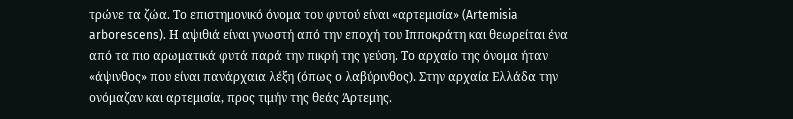τρώνε τα ζώα. Το επιστημονικό όνομα του φυτού είναι «αρτεμισία» (Artemisia arborescens). Η αψιθιά είναι γνωστή από την εποχή του Ιπποκράτη και θεωρείται ένα από τα πιο αρωματικά φυτά παρά την πικρή της γεύση. Το αρχαίο της όνομα ήταν «άψινθος» που είναι πανάρχαια λέξη (όπως ο λαβύρινθος). Στην αρχαία Ελλάδα την ονόμαζαν και αρτεμισία, προς τιμήν της θεάς Άρτεμης.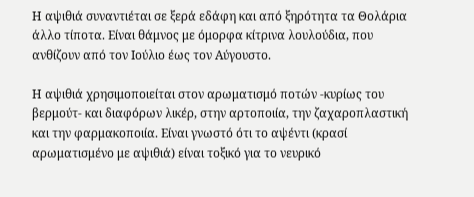Η αψιθιά συναντιέται σε ξερά εδάφη και από ξηρότητα τα Θολάρια άλλο τίποτα. Είναι θάμνος με όμορφα κίτρινα λουλούδια, που ανθίζουν από τον Ιούλιο έως τον Αύγουστο.

Η αψιθιά χρησιμοποιείται στον αρωματισμό ποτών -κυρίως του βερμούτ- και διαφόρων λικέρ, στην αρτοποιία, την ζαχαροπλαστική και την φαρμακοποιία. Είναι γνωστό ότι το αψέντι (κρασί αρωματισμένο με αψιθιά) είναι τοξικό για το νευρικό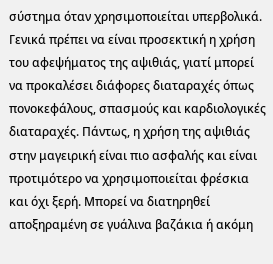σύστημα όταν χρησιμοποιείται υπερβολικά. Γενικά πρέπει να είναι προσεκτική η χρήση του αφεψήματος της αψιθιάς, γιατί μπορεί να προκαλέσει διάφορες διαταραχές όπως πονοκεφάλους, σπασμούς και καρδιολογικές διαταραχές. Πάντως, η χρήση της αψιθιάς στην μαγειρική είναι πιο ασφαλής και είναι προτιμότερο να χρησιμοποιείται φρέσκια και όχι ξερή. Μπορεί να διατηρηθεί αποξηραμένη σε γυάλινα βαζάκια ή ακόμη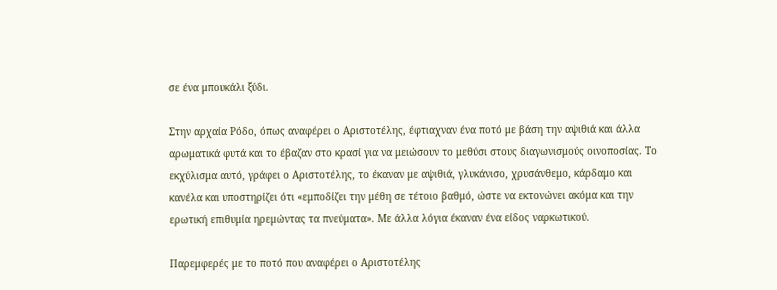σε ένα μπουκάλι ξύδι.

Στην αρχαία Ρόδο, όπως αναφέρει ο Αριστοτέλης, έφτιαχναν ένα ποτό με βάση την αψιθιά και άλλα αρωματικά φυτά και το έβαζαν στο κρασί για να μειώσουν το μεθύσι στους διαγωνισμούς οινοποσίας. Το εκχύλισμα αυτό, γράφει ο Αριστοτέλης, το έκαναν με αψιθιά, γλυκάνισο, χρυσάνθεμο, κάρδαμο και κανέλα και υποστηρίζει ότι «εμποδίζει την μέθη σε τέτοιο βαθμό, ώστε να εκτονώνει ακόμα και την ερωτική επιθυμία ηρεμώντας τα πνεύματα». Με άλλα λόγια έκαναν ένα είδος ναρκωτικού.

Παρεμφερές με το ποτό που αναφέρει ο Αριστοτέλης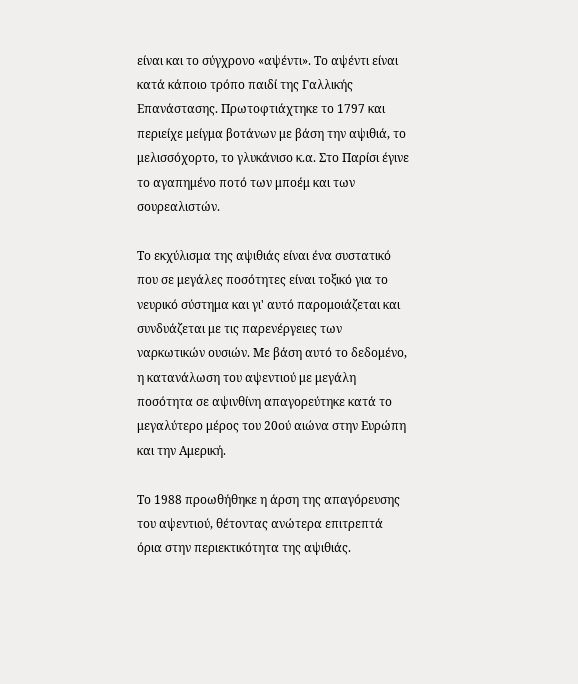είναι και το σύγχρονο «αψέντι». Το αψέντι είναι κατά κάποιο τρόπο παιδί της Γαλλικής Επανάστασης. Πρωτοφτιάχτηκε το 1797 και περιείχε μείγμα βοτάνων με βάση την αψιθιά, το μελισσόχορτο, το γλυκάνισο κ.α. Στο Παρίσι έγινε το αγαπημένο ποτό των μποέμ και των σουρεαλιστών.

Το εκχύλισμα της αψιθιάς είναι ένα συστατικό που σε μεγάλες ποσότητες είναι τοξικό για το νευρικό σύστημα και γι' αυτό παρομοιάζεται και συνδυάζεται με τις παρενέργειες των ναρκωτικών ουσιών. Με βάση αυτό το δεδομένο, η κατανάλωση του αψεντιού με μεγάλη ποσότητα σε αψινθίνη απαγορεύτηκε κατά το μεγαλύτερο μέρος του 20ού αιώνα στην Ευρώπη και την Αμερική.

Το 1988 προωθήθηκε η άρση της απαγόρευσης του αψεντιού, θέτοντας ανώτερα επιτρεπτά όρια στην περιεκτικότητα της αψιθιάς.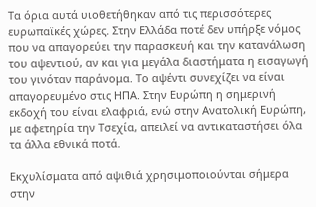Τα όρια αυτά υιοθετήθηκαν από τις περισσότερες ευρωπαϊκές χώρες. Στην Ελλάδα ποτέ δεν υπήρξε νόμος που να απαγορεύει την παρασκευή και την κατανάλωση του αψεντιού, αν και για μεγάλα διαστήματα η εισαγωγή του γινόταν παράνομα. Το αψέντι συνεχίζει να είναι απαγορευμένο στις ΗΠΑ. Στην Ευρώπη η σημερινή εκδοχή του είναι ελαφριά, ενώ στην Ανατολική Ευρώπη, με αφετηρία την Τσεχία, απειλεί να αντικαταστήσει όλα τα άλλα εθνικά ποτά.

Εκχυλίσματα από αψιθιά χρησιμοποιούνται σήμερα στην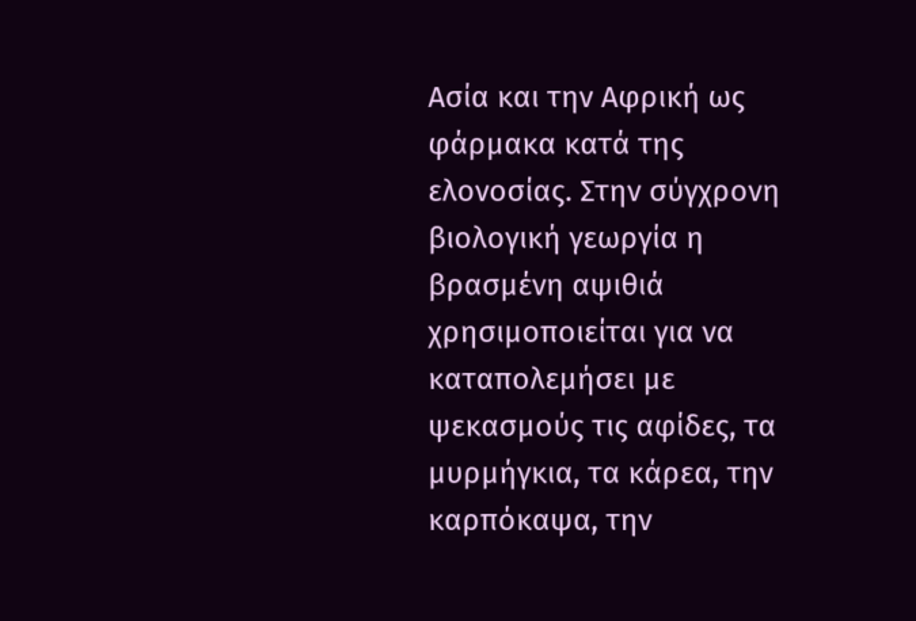Ασία και την Αφρική ως φάρμακα κατά της ελονοσίας. Στην σύγχρονη βιολογική γεωργία η βρασμένη αψιθιά χρησιμοποιείται για να καταπολεμήσει με ψεκασμούς τις αφίδες, τα μυρμήγκια, τα κάρεα, την καρπόκαψα, την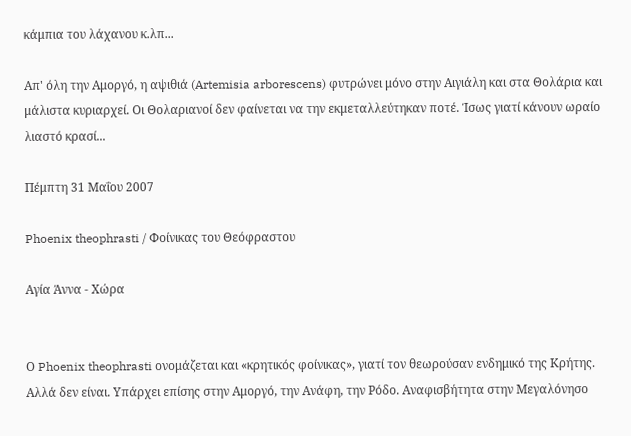κάμπια του λάχανου κ.λπ...

Απ' όλη την Αμοργό, η αψιθιά (Artemisia arborescens) φυτρώνει μόνο στην Αιγιάλη και στα Θολάρια και μάλιστα κυριαρχεί. Οι Θολαριανοί δεν φαίνεται να την εκμεταλλεύτηκαν ποτέ. Ίσως γιατί κάνουν ωραίο λιαστό κρασί...

Πέμπτη 31 Μαΐου 2007

Phoenix theophrasti / Φοίνικας του Θεόφραστου

Αγία Άννα - Χώρα


Ο Phoenix theophrasti ονομάζεται και «κρητικός φοίνικας», γιατί τον θεωρούσαν ενδημικό της Κρήτης. Αλλά δεν είναι. Υπάρχει επίσης στην Αμοργό, την Ανάφη, την Ρόδο. Αναφισβήτητα στην Μεγαλόνησο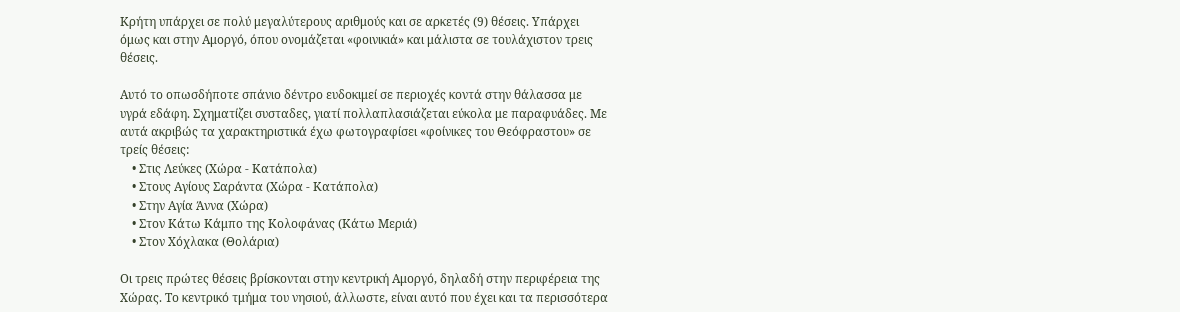Κρήτη υπάρχει σε πολύ μεγαλύτερους αριθμούς και σε αρκετές (9) θέσεις. Υπάρχει όμως και στην Αμοργό, όπου ονομάζεται «φοινικιά» και μάλιστα σε τουλάχιστον τρεις θέσεις.

Αυτό το οπωσδήποτε σπάνιο δέντρο ευδοκιμεί σε περιοχές κοντά στην θάλασσα με υγρά εδάφη. Σχηματίζει συσταδες, γιατί πολλαπλασιάζεται εύκολα με παραφυάδες. Με αυτά ακριβώς τα χαρακτηριστικά έχω φωτογραφίσει «φοίνικες του Θεόφραστου» σε τρείς θέσεις:
    • Στις Λεύκες (Χώρα - Κατάπολα)
    • Στους Αγίους Σαράντα (Χώρα - Κατάπολα)
    • Στην Αγία Άννα (Χώρα)
    • Στον Κάτω Κάμπο της Κολοφάνας (Κάτω Μεριά)
    • Στον Χόχλακα (Θολάρια)

Οι τρεις πρώτες θέσεις βρίσκονται στην κεντρική Αμοργό, δηλαδή στην περιφέρεια της Χώρας. Το κεντρικό τμήμα του νησιού, άλλωστε, είναι αυτό που έχει και τα περισσότερα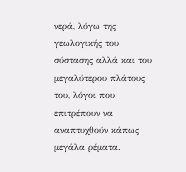νερά, λόγω της γεωλογικής του σύστασης αλλά και του μεγαλύτερου πλάτους του, λόγοι που επιτρέπουν να αναπτυχθούν κάπως μεγάλα ρέματα.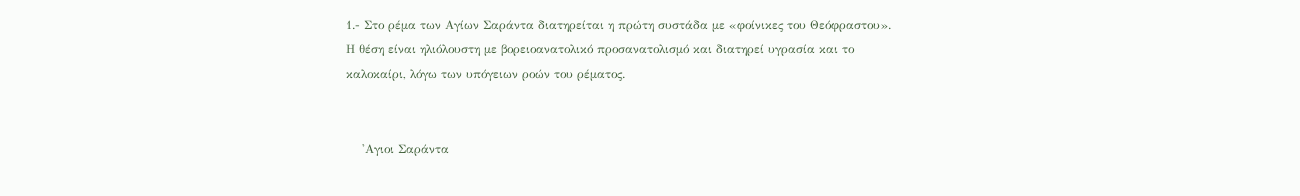1.- Στο ρέμα των Αγίων Σαράντα διατηρείται η πρώτη συστάδα με «φοίνικες του Θεόφραστου». Η θέση είναι ηλιόλουστη με βορειοανατολικό προσανατολισμό και διατηρεί υγρασία και το καλοκαίρι, λόγω των υπόγειων ροών του ρέματος.


    'Αγιοι Σαράντα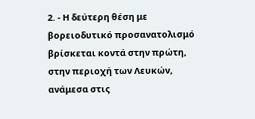2. - Η δεύτερη θέση με βορειοδυτικό προσανατολισμό βρίσκεται κοντά στην πρώτη, στην περιοχή των Λευκών, ανάμεσα στις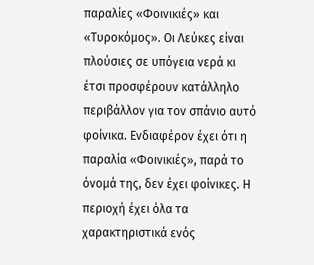παραλίες «Φοινικιές» και «Τυροκόμος». Οι Λεύκες είναι πλούσιες σε υπόγεια νερά κι έτσι προσφέρουν κατάλληλο περιβάλλον για τον σπάνιο αυτό φοίνικα. Ενδιαφέρον έχει ότι η παραλία «Φοινικιές», παρά το όνομά της, δεν έχει φοίνικες. Η περιοχή έχει όλα τα χαρακτηριστικά ενός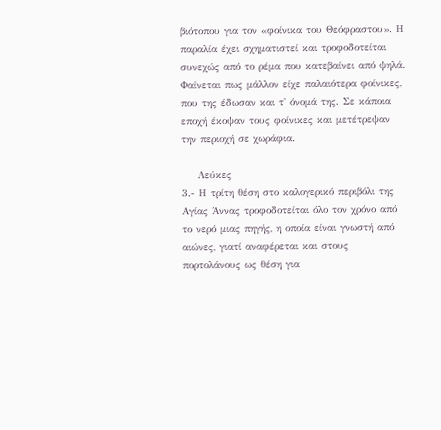βιότοπου για τον «φοίνικα του Θεόφραστου». Η παραλία έχει σχηματιστεί και τροφοδοτείται συνεχώς από το ρέμα που κατεβαίνει από ψηλά. Φαίνεται πως μάλλον είχε παλαιότερα φοίνικες, που της έδωσαν και τ' όνομά της. Σε κάποια εποχή έκοψαν τους φοίνικες και μετέτρεψαν την περιοχή σε χωράφια.

    Λεύκες
3.- Η τρίτη θέση στο καλογερικό περιβόλι της Αγίας Άννας τροφοδοτείται όλο τον χρόνο από το νερό μιας πηγής, η οποία είναι γνωστή από αιώνες, γιατί αναφέρεται και στους πορτολάνους ως θέση για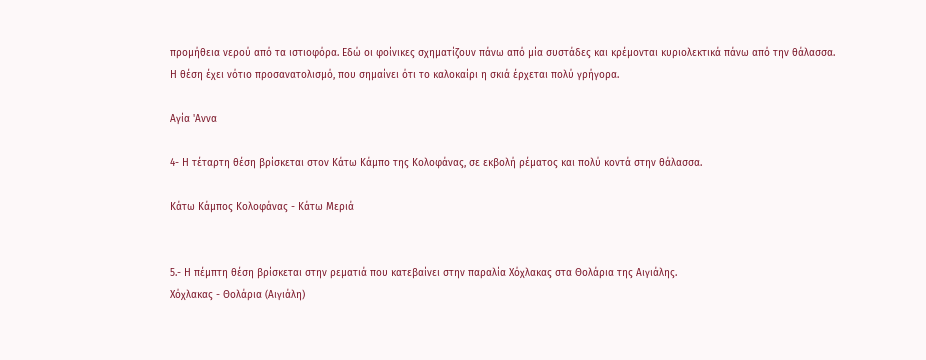προμήθεια νερού από τα ιστιοφόρα. Εδώ οι φοίνικες σχηματίζουν πάνω από μία συστάδες και κρέμονται κυριολεκτικά πάνω από την θάλασσα. Η θέση έχει νότιο προσανατολισμό, που σημαίνει ότι το καλοκαίρι η σκιά έρχεται πολύ γρήγορα.

Αγία 'Αννα

4- Η τέταρτη θέση βρίσκεται στον Κάτω Κάμπο της Κολοφάνας, σε εκβολή ρέματος και πολύ κοντά στην θάλασσα.

Κάτω Κάμπος Κολοφάνας - Κάτω Μεριά


5.- Η πέμπτη θέση βρίσκεται στην ρεματιά που κατεβαίνει στην παραλία Χόχλακας στα Θολάρια της Αιγιάλης.
Χόχλακας - Θολάρια (Αιγιάλη)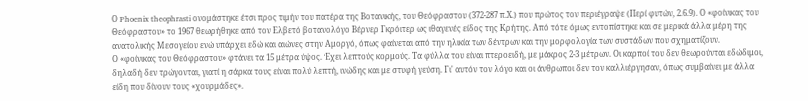Ο Phoenix theophrasti ονομάστηκε έτσι προς τιμήν του πατέρα της Βοτανικής, του Θεόφραστου (372-287 π.Χ.) που πρώτος τον περιέγραψε (Περί φυτών, 2.6.9). Ο «φοίνικας του Θεόφραστου» το 1967 θεωρήθηκε από τον Ελβετό βοτανολόγο Βέρνερ Γκρόιτερ ως ιθαγενές είδος της Κρήτης. Από τότε όμως εντοπίστηκε και σε μερικά άλλα μέρη της ανατολικής Μεσογείου ενώ υπάρχει εδώ και αιώνες στην Αμοργό, όπως φαίνεται από την ηλικία των δέντρων και την μορφολογία των συστάδων που σχηματίζουν.
Ο «φοίνικας του Θεόφραστου» φτάνει τα 15 μέτρα ύψος. Έχει λεπτούς κορμούς. Τα φύλλα του είναι πτεροειδή, με μάκρος 2-3 μέτρων. Οι καρποί του δεν θεωρούνται εδώδιμοι, δηλαδή δεν τρώγονται, γιατί η σάρκα τους είναι πολύ λεπτή, ινώδης και με στυφή γεύση. Γι' αυτόν τον λόγο και οι άνθρωποι δεν τον καλλιέργησαν, όπως συμβαίνει με άλλα είδη που δίνουν τους «χουρμάδες».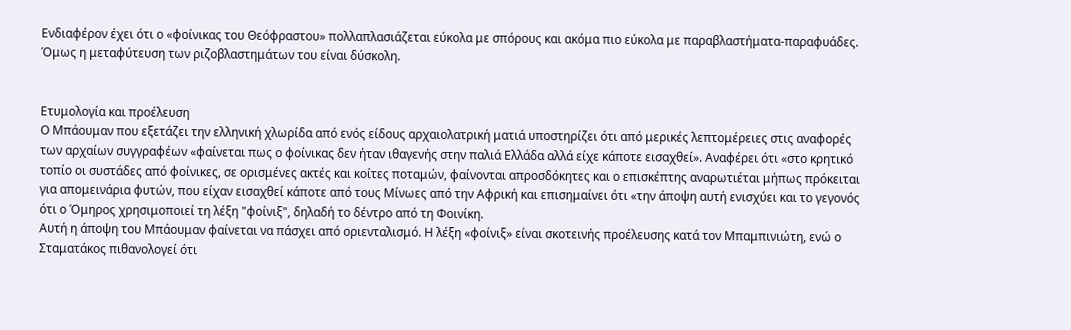Ενδιαφέρον έχει ότι ο «φοίνικας του Θεόφραστου» πολλαπλασιάζεται εύκολα με σπόρους και ακόμα πιο εύκολα με παραβλαστήματα-παραφυάδες. Όμως η μεταφύτευση των ριζοβλαστημάτων του είναι δύσκολη.


Ετυμολογία και προέλευση
Ο Μπάουμαν που εξετάζει την ελληνική χλωρίδα από ενός είδους αρχαιολατρική ματιά υποστηρίζει ότι από μερικές λεπτομέρειες στις αναφορές των αρχαίων συγγραφέων «φαίνεται πως ο φοίνικας δεν ήταν ιθαγενής στην παλιά Ελλάδα αλλά είχε κάποτε εισαχθεί». Αναφέρει ότι «στο κρητικό τοπίο οι συστάδες από φοίνικες, σε ορισμένες ακτές και κοίτες ποταμών, φαίνονται απροσδόκητες και ο επισκέπτης αναρωτιέται μήπως πρόκειται για απομεινάρια φυτών, που είχαν εισαχθεί κάποτε από τους Μίνωες από την Αφρική και επισημαίνει ότι «την άποψη αυτή ενισχύει και το γεγονός ότι ο Όμηρος χρησιμοποιεί τη λέξη "φοίνιξ", δηλαδή το δέντρο από τη Φοινίκη.
Αυτή η άποψη του Μπάουμαν φαίνεται να πάσχει από οριενταλισμό. Η λέξη «φοίνιξ» είναι σκοτεινής προέλευσης κατά τον Μπαμπινιώτη, ενώ ο Σταματάκος πιθανολογεί ότι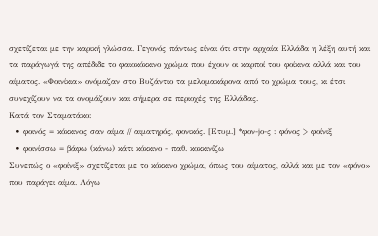σχετίζεται με την καρική γλώσσα. Γεγονός πάντως είναι ότι στην αρχαία Ελλάδα η λέξη αυτή και τα παράγωγά της απέδιδε το φαιοκόκκινο χρώμα που έχουν οι καρποί του φοίκινα αλλά και του
αίματος. «Φοινίκια» ονόμαζαν στο Βυζάντιο τα μελομακάρονα από το χρώμα τους, κι έτσι συνεχίζουν να τα ονομάζουν και σήμερα σε περιοχές της Ελλάδας.
Κατά τον Σταματάκο:
  • φοινός = κόκκινος σαν αίμα // αιματηρός, φονικός. [Ετυμ.] *φον-jο-ς : φόνος > φοίνιξ
  • φοινίσσω = βάφω (κάνω) κάτι κόκκινο - παθ. κοκκινίζω
Συνεπώς ο «φοίνιξ» σχετίζεται με το κόκκινο χρώμα, όπως του αίματος, αλλά και με τον «φόνο» που παράγει αίμα. Λόγω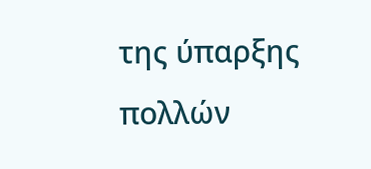της ύπαρξης πολλών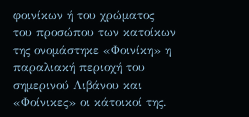φοινίκων ή του χρώματος του προσώπου των κατοίκων της ονομάστηκε «Φοινίκη» η παραλιακή περιοχή του σημερινού Λιβάνου και «Φοίνικες» οι κάτοικοί της.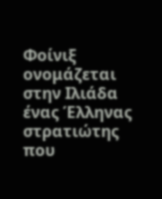Φοίνιξ ονομάζεται στην Ιλιάδα ένας Έλληνας στρατιώτης που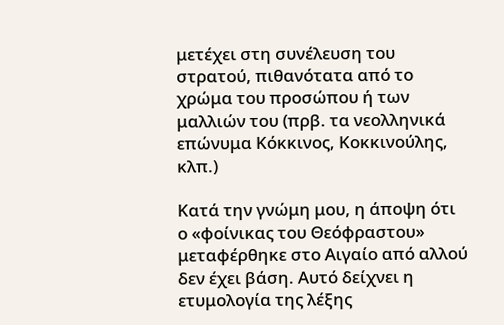μετέχει στη συνέλευση του στρατού, πιθανότατα από το χρώμα του προσώπου ή των μαλλιών του (πρβ. τα νεολληνικά επώνυμα Κόκκινος, Κοκκινούλης, κλπ.)

Κατά την γνώμη μου, η άποψη ότι ο «φοίνικας του Θεόφραστου» μεταφέρθηκε στο Αιγαίο από αλλού δεν έχει βάση. Αυτό δείχνει η ετυμολογία της λέξης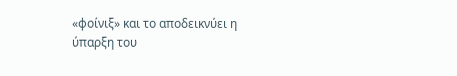«φοίνιξ» και το αποδεικνύει η ύπαρξη του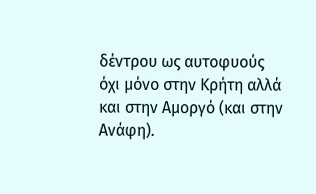δέντρου ως αυτοφυούς όχι μόνο στην Κρήτη αλλά και στην Αμοργό (και στην Ανάφη).